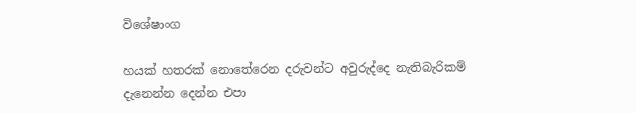විශේෂාංග

හයක් හතරක් නොතේරෙන දරුවන්ට අවුරුද්දෙ නැතිබැරිකම් දැනෙන්න දෙන්න එපා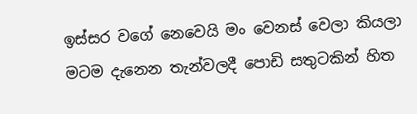ඉස්සර වගේ නෙවෙයි මං වෙනස් වෙලා කියලා මටම දැනෙන තැන්වලදී පොඩි සතුටකින් හිත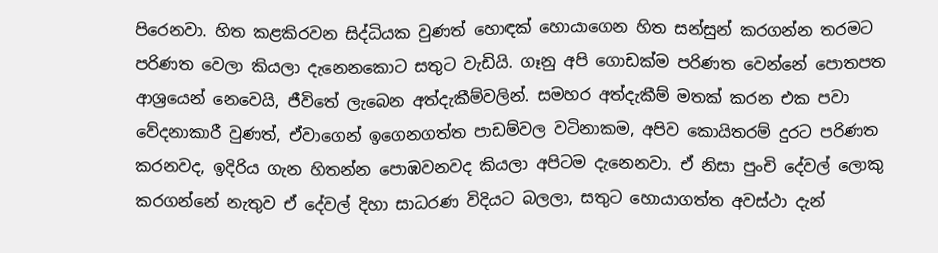පිරෙනවා. හිත කළකිරවන සිද්ධියක වුණත් හොඳක් හොයාගෙන හිත සන්සුන් කරගන්න තරමට පරිණත වෙලා කියලා දැනෙනකොට සතුට වැඩියි. ගෑනු අපි ගොඩක්ම පරිණත වෙන්නේ පොතපත ආශ්‍රයෙන් නෙවෙයි, ජීවිතේ ලැබෙන අත්දැකීම්වලින්. සමහර අත්දැකීම් මතක් කරන එක පවා වේදනාකාරී වුණත්, ඒවාගෙන් ඉගෙනගත්ත පාඩම්වල වටිනාකම, අපිව කොයිතරම් දුරට පරිණත කරනවද, ඉදිරිය ගැන හිතන්න පොඹවනවද කියලා අපිටම දැනෙනවා. ඒ නිසා පුංචි දේවල් ලොකු කරගන්නේ නැතුව ඒ දේවල් දිහා සාධරණ විදියට බලලා, සතුට හොයාගත්ත අවස්ථා දැන්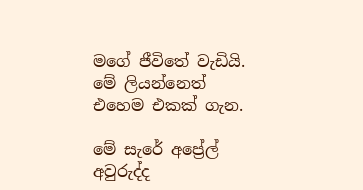මගේ ජීවිතේ වැඩියි. මේ ලියන්නෙත් එහෙම එකක් ගැන.

මේ සැරේ අප්‍රේල් අවුරුද්ද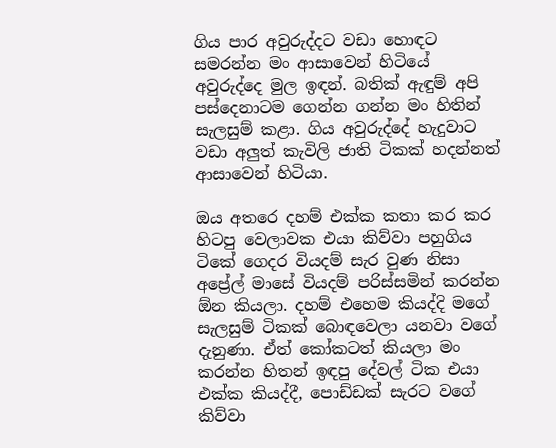ගිය පාර අවුරුද්දට වඩා හොඳට සමරන්න මං ආසාවෙන් හිටියේ අවුරුද්දෙ මුල ඉඳන්. බතික් ඇඳුම් අපි පස්දෙනාටම ගෙන්න ගන්න මං හිතින් සැලසුම් කළා. ගිය අවුරුද්දේ හැදුවාට වඩා අලුත් කැවිලි ජාති ටිකක් හදන්නත් ආසාවෙන් හිටියා.

ඔය අතරෙ දහම් එක්ක කතා කර කර හිටපු වෙලාවක එයා කිව්වා පහුගිය ටිකේ ගෙදර වියදම් සැර වුණ නිසා අප්‍රේල් මාසේ වියදම් පරිස්සමින් කරන්න ඕන කියලා. දහම් එහෙම කියද්දි මගේ සැලසුම් ටිකක් බොඳවෙලා යනවා වගේ දැනුණා. ඒත් කෝකටත් කියලා මං කරන්න හිතන් ඉඳපු දේවල් ටික එයා එක්ක කියද්දී, පොඩ්ඩක් සැරට වගේ කිව්වා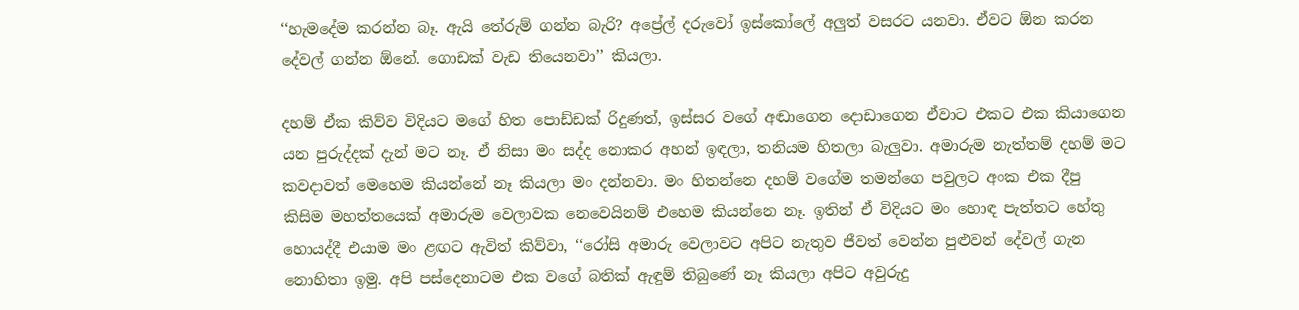‘‘හැමදේම කරන්න බෑ. ඇයි තේරුම් ගන්න බැරි? අප්‍රේල් දරුවෝ ඉස්කෝලේ අලුත් වසරට යනවා. ඒවට ඕන කරන දේවල් ගන්න ඕනේ. ගොඩක් වැඩ තියෙනවා’’ කියලා.

දහම් ඒක කිව්ව විදියට මගේ හිත පොඩ්ඩක් රිදුණත්, ඉස්සර වගේ අඬාගෙන දොඩාගෙන ඒවාට එකට එක කියාගෙන යන පුරුද්දක් දැන් මට නෑ. ඒ නිසා මං සද්ද නොකර අහන් ඉඳලා, තනියම හිතලා බැලුවා. අමාරුම නැත්තම් දහම් මට කවදාවත් මෙහෙම කියන්නේ නෑ කියලා මං දන්නවා. මං හිතන්නෙ දහම් වගේම තමන්ගෙ පවුලට අංක එක දීපු කිසිම මහත්තයෙක් අමාරුම වෙලාවක නෙවෙයිනම් එහෙම කියන්නෙ නෑ. ඉතින් ඒ විදියට මං හොඳ පැත්තට හේතු හොයද්දී එයාම මං ළඟට ඇවිත් කිව්වා, ‘‘රෝසි අමාරු වෙලාවට අපිට නැතුව ජීවත් වෙන්න පුළුවන් දේවල් ගැන නොහිතා ඉමු. අපි පස්දෙනාටම එක වගේ බතික් ඇඳුම් තිබුණේ නෑ කියලා අපිට අවුරුදු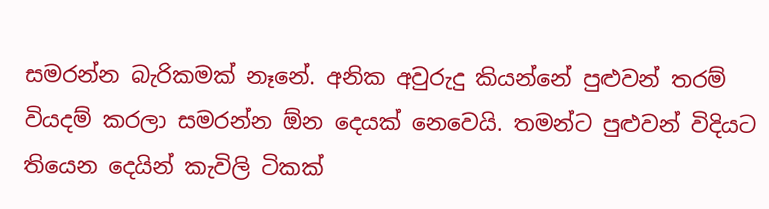සමරන්න බැරිකමක් නෑනේ. අනික අවුරුදු කියන්නේ පුළුවන් තරම් වියදම් කරලා සමරන්න ඕන දෙයක් නෙවෙයි. තමන්ට පුළුවන් විදියට තියෙන දෙයින් කැවිලි ටිකක්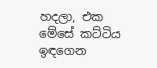හදලා, එක මේසේ කට්ටිය ඉඳගෙන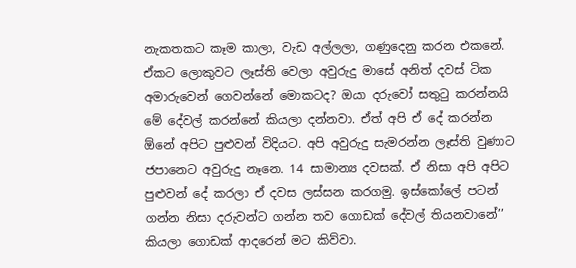නැකතකට කෑම කාලා, වැඩ අල්ලලා, ගණුදෙනු කරන එකනේ. ඒකට ලොකුවට ලෑස්ති වෙලා අවුරුදු මාසේ අනිත් දවස් ටික අමාරුවෙන් ගෙවන්නේ මොකටද? ඔයා දරුවෝ සතුටු කරන්නයි මේ දේවල් කරන්නේ කියලා දන්නවා. ඒත් අපි ඒ දේ කරන්න ඕනේ අපිට පුළුවන් විදියට. අපි අවුරුදු සැමරන්න ලෑස්ති වුණාට ජපානෙට අවුරුදු නෑනෙ. 14 සාමාන්‍ය දවසක්. ඒ නිසා අපි අපිට පුළුවන් දේ කරලා ඒ දවස ලස්සන කරගමු. ඉස්කෝලේ පටන් ගන්න නිසා දරුවන්ට ගන්න තව ගොඩක් දේවල් තියනවානේ’’ කියලා ගොඩක් ආදරෙන් මට කිව්වා.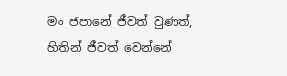මං ජපානේ ජීවත් වුණත්, හිතින් ජීවත් වෙන්නේ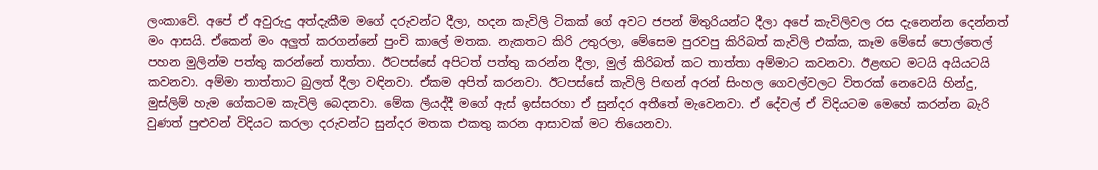ලංකාවේ. අපේ ඒ අවුරුදු අත්දැකීම මගේ දරුවන්ට දීලා, හදන කැවිලි ටිකක් ගේ අවට ජපන් මිතුරියන්ට දීලා අපේ කැවිලිවල රස දැනෙන්න දෙන්නත් මං ආසයි. ඒකෙන් මං අලුත් කරගන්නේ පුංචි කාලේ මතක. නැකතට කිරි උතුරලා, මේසෙම පුරවපු කිරිබත් කැවිලි එක්ක, කෑම මේසේ පොල්තෙල් පහන මුලින්ම පත්තු කරන්නේ තාත්තා. ඊටපස්සේ අපිටත් පත්තු කරන්න දීලා, මුල් කිරිබත් කට තාත්තා අම්මාට කවනවා. ඊළඟට මටයි අයියටයි කවනවා. අම්මා තාත්තාට බුලත් දීලා වඳිනවා. ඒකම අපිත් කරනවා. ඊටපස්සේ කැවිලි පිඟන් අරන් සිංහල ගෙවල්වලට විතරක් නෙවෙයි හින්දු, මුස්ලිම් හැම ගේකටම කැවිලි බෙදනවා. මේක ලියද්දී මගේ ඇස් ඉස්සරහා ඒ සුන්දර අතීතේ මැවෙනවා. ඒ දේවල් ඒ විදියටම මෙහේ කරන්න බැරි වුණත් පුළුවන් විදියට කරලා දරුවන්ට සුන්දර මතක එකතු කරන ආසාවක් මට තියෙනවා.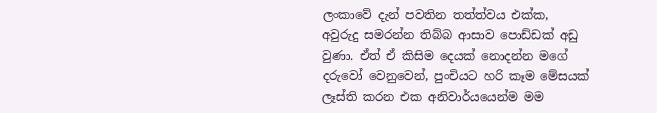ලංකාවේ දැන් පවතින තත්ත්වය එක්ක, අවුරුදු සමරන්න තිබ්බ ආසාව පොඩ්ඩක් අඩු වුණා. ඒත් ඒ කිසිම දෙයක් නොදන්න මගේ දරුවෝ වෙනුවෙන්, පුංචියට හරි කෑම මේසයක් ලෑස්ති කරන එක අනිවාර්යයෙන්ම මම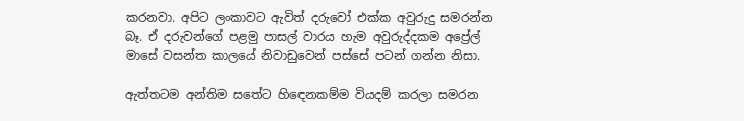කරනවා. අපිට ලංකාවට ඇවිත් දරුවෝ එක්ක අවුරුදු සමරන්න බෑ. ඒ දරුවන්ගේ පළමු පාසල් වාරය හැම අවුරුද්දකම අප්‍රේල් මාසේ වසන්‍ත කාලයේ නිවාඩුවෙන් පස්සේ පටන් ගන්න නිසා.

ඇත්තටම අන්තිම සතේට හිඳෙනකම්ම වියදම් කරලා සමරන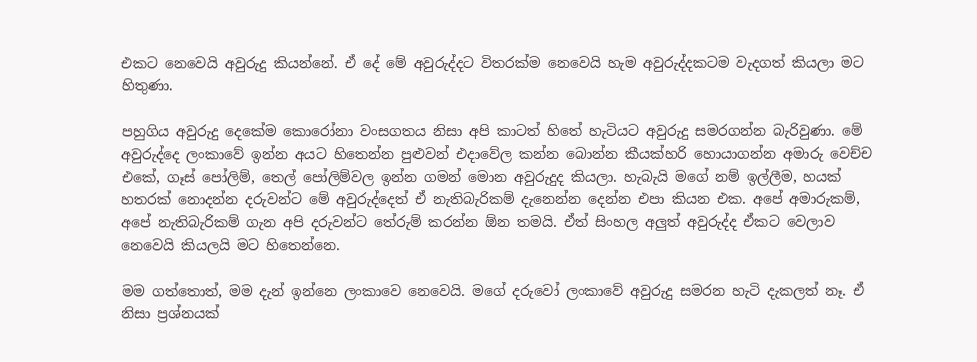එකට නෙවෙයි අවුරුදු කියන්නේ. ඒ දේ මේ අවුරුද්දට විතරක්ම නෙවෙයි හැම අවුරුද්දකටම වැදගත් කියලා මට හිතුණා.

පහුගිය අවුරුදු දෙකේම කොරෝනා වංසගතය නිසා අපි කාටත් හිතේ හැටියට අවුරුදු සමරගන්න බැරිවුණා. මේ අවුරුද්දෙ ලංකාවේ ඉන්න අයට හිතෙන්න පුළුවන් එදාවේල කන්න බොන්න කීයක්හරි හොයාගන්න අමාරු වෙච්ච එකේ, ගෑස් පෝලිම්, තෙල් පෝලිම්වල ඉන්න ගමන් මොන අවුරුදුද කියලා. හැබැයි මගේ නම් ඉල්ලීම, හයක් හතරක් නොදන්න දරුවන්ට මේ අවුරුද්දෙත් ඒ නැතිබැරිකම් දැනෙන්න දෙන්න එපා කියන එක. අපේ අමාරුකම්, අපේ නැතිබැරිකම් ගැන අපි දරුවන්ට තේරුම් කරන්න ඕන තමයි. ඒත් සිංහල අලුත් අවුරුද්ද ඒකට වෙලාව නෙවෙයි කියලයි මට හිතෙන්නෙ.

මම ගත්තොත්, මම දැන් ඉන්නෙ ලංකාවෙ නෙවෙයි. මගේ දරුවෝ ලංකාවේ අවුරුදු සමරන හැටි දැකලත් නෑ. ඒ නිසා ප්‍රශ්නයක්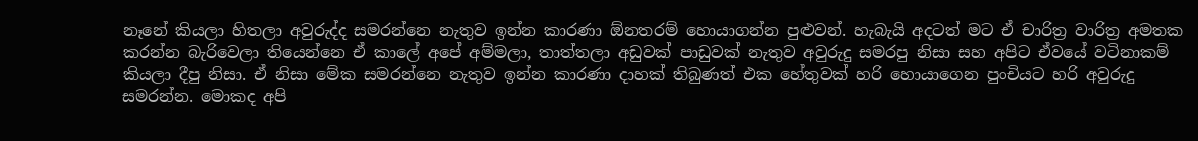නෑනේ කියලා හිතලා අවුරුද්ද සමරන්නෙ නැතුව ඉන්න කාරණා ඕනතරම් හොයාගන්න පුළුවන්. හැබැයි අදටත් මට ඒ චාරිත්‍ර වාරිත්‍ර අමතක කරන්න බැරිවෙලා තියෙන්නෙ ඒ කාලේ අපේ අම්මලා, තාත්තලා අඩුවක් පාඩුවක් නැතුව අවුරුදු සමරපු නිසා සහ අපිට ඒවයේ වටිනාකම් කියලා දීපු නිසා. ඒ නිසා මේක සමරන්නෙ නැතුව ඉන්න කාරණා දාහක් තිබුණත් එක හේතුවක් හරි හොයාගෙන පුංචියට හරි අවුරුදු සමරන්න. මොකද අපි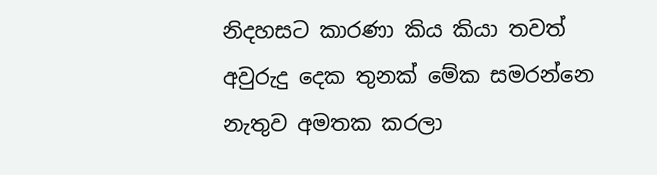නිදහසට කාරණා කිය කියා තවත් අවුරුදු දෙක තුනක් මේක සමරන්නෙ නැතුව අමතක කරලා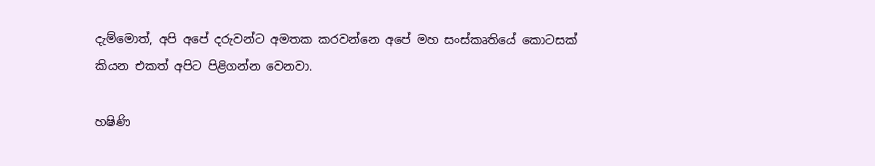දැම්මොත්, අපි අපේ දරුවන්ට අමතක කරවන්නෙ අපේ මහ සංස්කෘතියේ කොටසක් කියන එකත් අපිට පිළිගන්න වෙනවා.

හෂිණි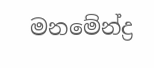මනමේන්ද්‍ර